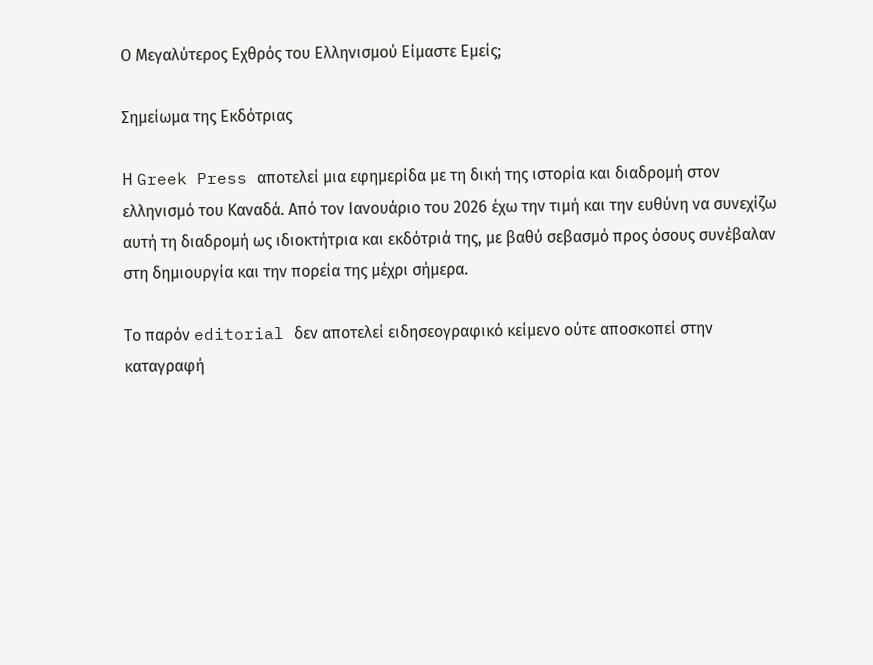Ο Μεγαλύτερος Εχθρός του Ελληνισμού Είμαστε Εμείς;

Σημείωμα της Εκδότριας

Η Greek Press αποτελεί μια εφημερίδα με τη δική της ιστορία και διαδρομή στον ελληνισμό του Καναδά. Από τον Ιανουάριο του 2026 έχω την τιμή και την ευθύνη να συνεχίζω αυτή τη διαδρομή ως ιδιοκτήτρια και εκδότριά της, με βαθύ σεβασμό προς όσους συνέβαλαν στη δημιουργία και την πορεία της μέχρι σήμερα.

Το παρόν editorial δεν αποτελεί ειδησεογραφικό κείμενο ούτε αποσκοπεί στην καταγραφή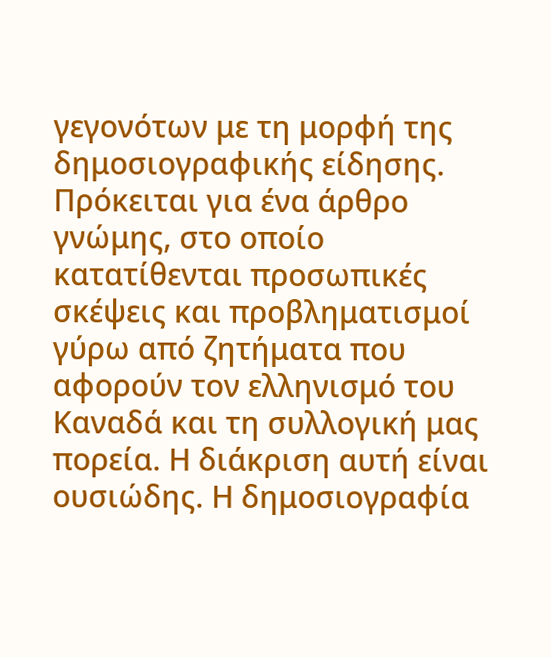γεγονότων με τη μορφή της δημοσιογραφικής είδησης. Πρόκειται για ένα άρθρο γνώμης, στο οποίο κατατίθενται προσωπικές σκέψεις και προβληματισμοί γύρω από ζητήματα που αφορούν τον ελληνισμό του Καναδά και τη συλλογική μας πορεία. Η διάκριση αυτή είναι ουσιώδης. Η δημοσιογραφία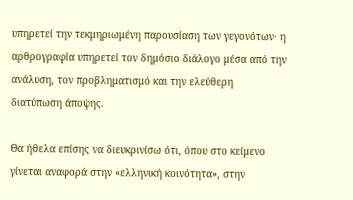υπηρετεί την τεκμηριωμένη παρουσίαση των γεγονότων· η αρθρογραφία υπηρετεί τον δημόσιο διάλογο μέσα από την ανάλυση, τον προβληματισμό και την ελεύθερη διατύπωση άποψης.

Θα ήθελα επίσης να διευκρινίσω ότι, όπου στο κείμενο γίνεται αναφορά στην «ελληνική κοινότητα», στην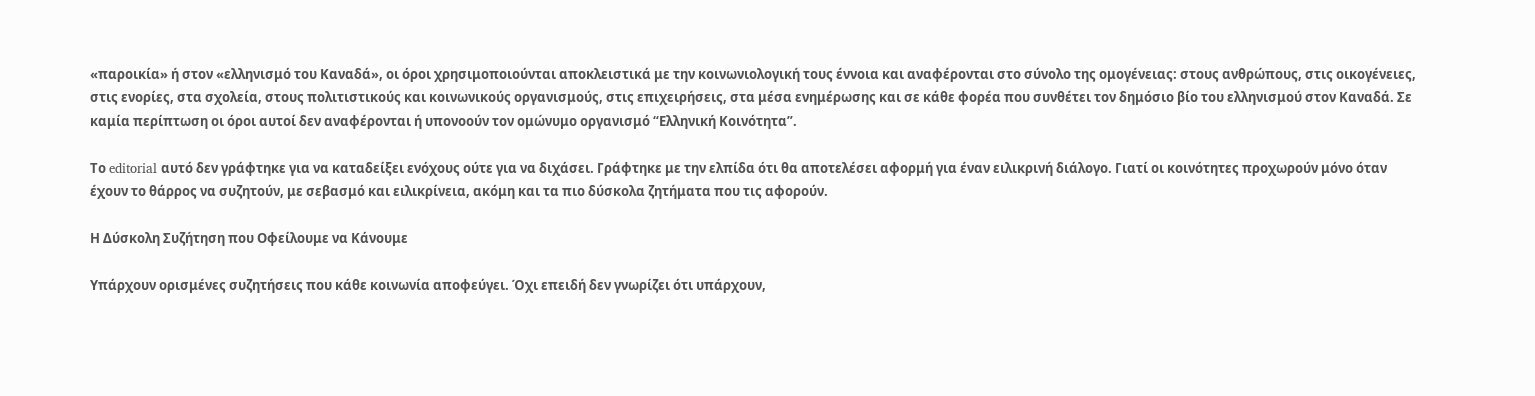«παροικία» ή στον «ελληνισμό του Καναδά», οι όροι χρησιμοποιούνται αποκλειστικά με την κοινωνιολογική τους έννοια και αναφέρονται στο σύνολο της ομογένειας: στους ανθρώπους, στις οικογένειες, στις ενορίες, στα σχολεία, στους πολιτιστικούς και κοινωνικούς οργανισμούς, στις επιχειρήσεις, στα μέσα ενημέρωσης και σε κάθε φορέα που συνθέτει τον δημόσιο βίο του ελληνισμού στον Καναδά. Σε καμία περίπτωση οι όροι αυτοί δεν αναφέρονται ή υπονοούν τον ομώνυμο οργανισμό “Ελληνική Κοινότητα”.

Το editorial αυτό δεν γράφτηκε για να καταδείξει ενόχους ούτε για να διχάσει. Γράφτηκε με την ελπίδα ότι θα αποτελέσει αφορμή για έναν ειλικρινή διάλογο. Γιατί οι κοινότητες προχωρούν μόνο όταν έχουν το θάρρος να συζητούν, με σεβασμό και ειλικρίνεια, ακόμη και τα πιο δύσκολα ζητήματα που τις αφορούν.

Η Δύσκολη Συζήτηση που Οφείλουμε να Κάνουμε

Υπάρχουν ορισμένες συζητήσεις που κάθε κοινωνία αποφεύγει. Όχι επειδή δεν γνωρίζει ότι υπάρχουν,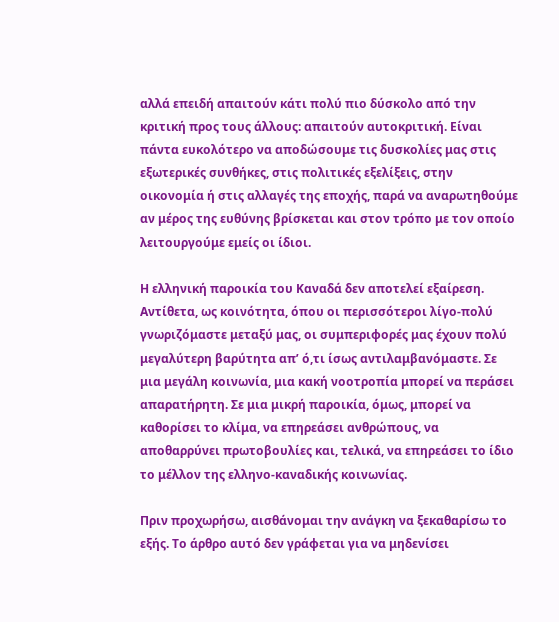αλλά επειδή απαιτούν κάτι πολύ πιο δύσκολο από την κριτική προς τους άλλους: απαιτούν αυτοκριτική. Είναι πάντα ευκολότερο να αποδώσουμε τις δυσκολίες μας στις εξωτερικές συνθήκες, στις πολιτικές εξελίξεις, στην οικονομία ή στις αλλαγές της εποχής, παρά να αναρωτηθούμε αν μέρος της ευθύνης βρίσκεται και στον τρόπο με τον οποίο λειτουργούμε εμείς οι ίδιοι.

Η ελληνική παροικία του Καναδά δεν αποτελεί εξαίρεση. Αντίθετα, ως κοινότητα, όπου οι περισσότεροι λίγο-πολύ γνωριζόμαστε μεταξύ μας, οι συμπεριφορές μας έχουν πολύ μεγαλύτερη βαρύτητα απ’ ό,τι ίσως αντιλαμβανόμαστε. Σε μια μεγάλη κοινωνία, μια κακή νοοτροπία μπορεί να περάσει απαρατήρητη. Σε μια μικρή παροικία, όμως, μπορεί να καθορίσει το κλίμα, να επηρεάσει ανθρώπους, να αποθαρρύνει πρωτοβουλίες και, τελικά, να επηρεάσει το ίδιο το μέλλον της ελληνο-καναδικής κοινωνίας.

Πριν προχωρήσω, αισθάνομαι την ανάγκη να ξεκαθαρίσω το εξής. Το άρθρο αυτό δεν γράφεται για να μηδενίσει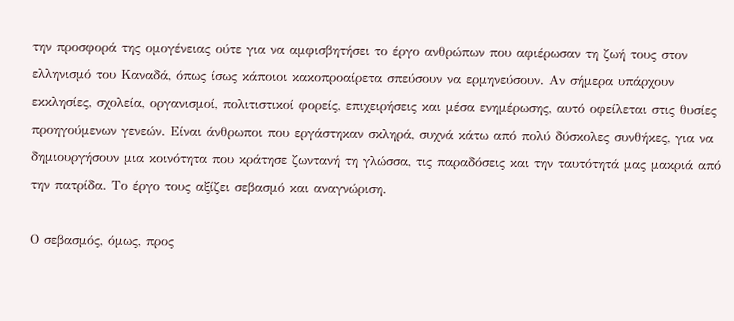την προσφορά της ομογένειας ούτε για να αμφισβητήσει το έργο ανθρώπων που αφιέρωσαν τη ζωή τους στον ελληνισμό του Καναδά, όπως ίσως κάποιοι κακοπροαίρετα σπεύσουν να ερμηνεύσουν. Αν σήμερα υπάρχουν εκκλησίες, σχολεία, οργανισμοί, πολιτιστικοί φορείς, επιχειρήσεις και μέσα ενημέρωσης, αυτό οφείλεται στις θυσίες προηγούμενων γενεών. Είναι άνθρωποι που εργάστηκαν σκληρά, συχνά κάτω από πολύ δύσκολες συνθήκες, για να δημιουργήσουν μια κοινότητα που κράτησε ζωντανή τη γλώσσα, τις παραδόσεις και την ταυτότητά μας μακριά από την πατρίδα. Το έργο τους αξίζει σεβασμό και αναγνώριση.

Ο σεβασμός, όμως, προς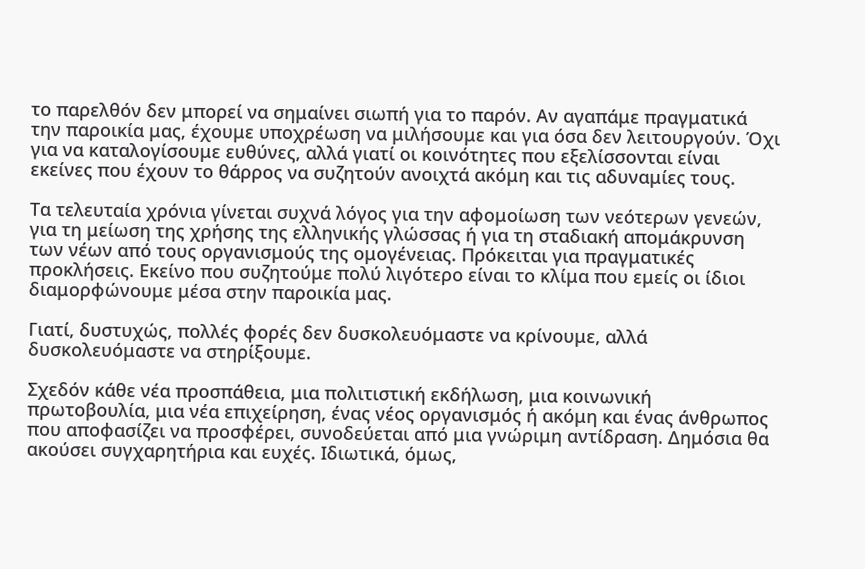το παρελθόν δεν μπορεί να σημαίνει σιωπή για το παρόν. Αν αγαπάμε πραγματικά την παροικία μας, έχουμε υποχρέωση να μιλήσουμε και για όσα δεν λειτουργούν. Όχι για να καταλογίσουμε ευθύνες, αλλά γιατί οι κοινότητες που εξελίσσονται είναι εκείνες που έχουν το θάρρος να συζητούν ανοιχτά ακόμη και τις αδυναμίες τους.

Τα τελευταία χρόνια γίνεται συχνά λόγος για την αφομοίωση των νεότερων γενεών, για τη μείωση της χρήσης της ελληνικής γλώσσας ή για τη σταδιακή απομάκρυνση των νέων από τους οργανισμούς της ομογένειας. Πρόκειται για πραγματικές προκλήσεις. Εκείνο που συζητούμε πολύ λιγότερο είναι το κλίμα που εμείς οι ίδιοι διαμορφώνουμε μέσα στην παροικία μας.

Γιατί, δυστυχώς, πολλές φορές δεν δυσκολευόμαστε να κρίνουμε, αλλά δυσκολευόμαστε να στηρίξουμε.

Σχεδόν κάθε νέα προσπάθεια, μια πολιτιστική εκδήλωση, μια κοινωνική πρωτοβουλία, μια νέα επιχείρηση, ένας νέος οργανισμός ή ακόμη και ένας άνθρωπος που αποφασίζει να προσφέρει, συνοδεύεται από μια γνώριμη αντίδραση. Δημόσια θα ακούσει συγχαρητήρια και ευχές. Ιδιωτικά, όμως,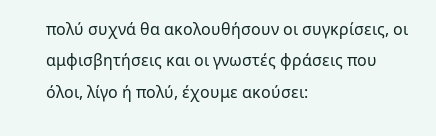πολύ συχνά θα ακολουθήσουν οι συγκρίσεις, οι αμφισβητήσεις και οι γνωστές φράσεις που όλοι, λίγο ή πολύ, έχουμε ακούσει: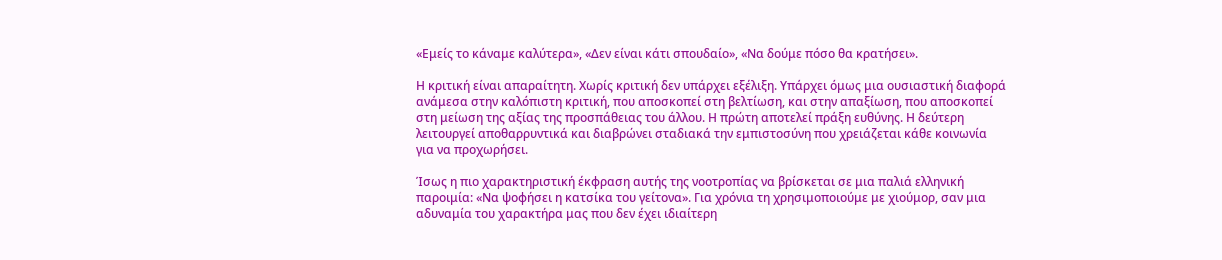«Εμείς το κάναμε καλύτερα», «Δεν είναι κάτι σπουδαίο», «Να δούμε πόσο θα κρατήσει».

Η κριτική είναι απαραίτητη. Χωρίς κριτική δεν υπάρχει εξέλιξη. Υπάρχει όμως μια ουσιαστική διαφορά ανάμεσα στην καλόπιστη κριτική, που αποσκοπεί στη βελτίωση, και στην απαξίωση, που αποσκοπεί στη μείωση της αξίας της προσπάθειας του άλλου. Η πρώτη αποτελεί πράξη ευθύνης. Η δεύτερη λειτουργεί αποθαρρυντικά και διαβρώνει σταδιακά την εμπιστοσύνη που χρειάζεται κάθε κοινωνία για να προχωρήσει.

Ίσως η πιο χαρακτηριστική έκφραση αυτής της νοοτροπίας να βρίσκεται σε μια παλιά ελληνική παροιμία: «Να ψοφήσει η κατσίκα του γείτονα». Για χρόνια τη χρησιμοποιούμε με χιούμορ, σαν μια αδυναμία του χαρακτήρα μας που δεν έχει ιδιαίτερη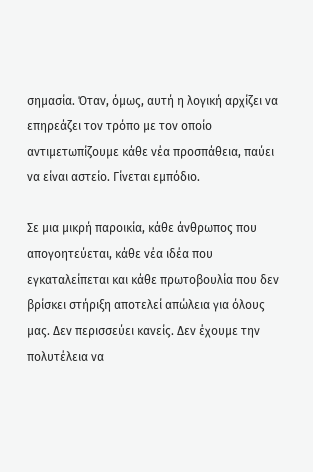σημασία. Όταν, όμως, αυτή η λογική αρχίζει να επηρεάζει τον τρόπο με τον οποίο αντιμετωπίζουμε κάθε νέα προσπάθεια, παύει να είναι αστείο. Γίνεται εμπόδιο.

Σε μια μικρή παροικία, κάθε άνθρωπος που απογοητεύεται, κάθε νέα ιδέα που εγκαταλείπεται και κάθε πρωτοβουλία που δεν βρίσκει στήριξη αποτελεί απώλεια για όλους μας. Δεν περισσεύει κανείς. Δεν έχουμε την πολυτέλεια να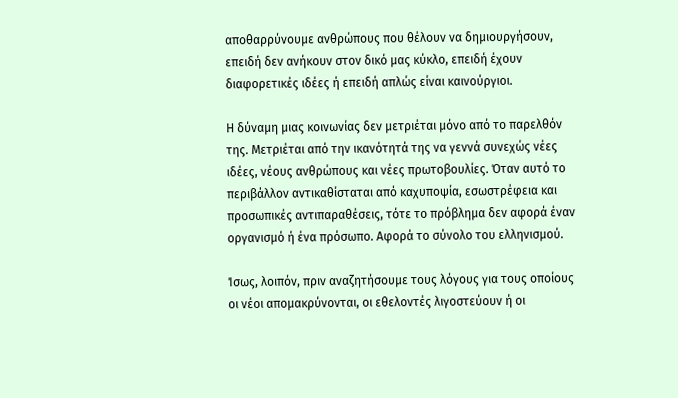αποθαρρύνουμε ανθρώπους που θέλουν να δημιουργήσουν, επειδή δεν ανήκουν στον δικό μας κύκλο, επειδή έχουν διαφορετικές ιδέες ή επειδή απλώς είναι καινούργιοι.

Η δύναμη μιας κοινωνίας δεν μετριέται μόνο από το παρελθόν της. Μετριέται από την ικανότητά της να γεννά συνεχώς νέες ιδέες, νέους ανθρώπους και νέες πρωτοβουλίες. Όταν αυτό το περιβάλλον αντικαθίσταται από καχυποψία, εσωστρέφεια και προσωπικές αντιπαραθέσεις, τότε το πρόβλημα δεν αφορά έναν οργανισμό ή ένα πρόσωπο. Αφορά το σύνολο του ελληνισμού.

Ίσως, λοιπόν, πριν αναζητήσουμε τους λόγους για τους οποίους οι νέοι απομακρύνονται, οι εθελοντές λιγοστεύουν ή οι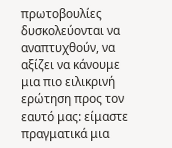πρωτοβουλίες δυσκολεύονται να αναπτυχθούν, να αξίζει να κάνουμε μια πιο ειλικρινή ερώτηση προς τον εαυτό μας: είμαστε πραγματικά μια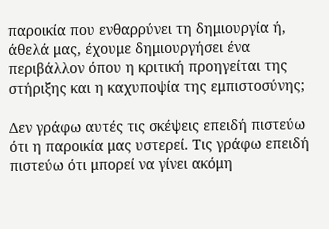παροικία που ενθαρρύνει τη δημιουργία ή, άθελά μας, έχουμε δημιουργήσει ένα περιβάλλον όπου η κριτική προηγείται της στήριξης και η καχυποψία της εμπιστοσύνης;

Δεν γράφω αυτές τις σκέψεις επειδή πιστεύω ότι η παροικία μας υστερεί. Τις γράφω επειδή πιστεύω ότι μπορεί να γίνει ακόμη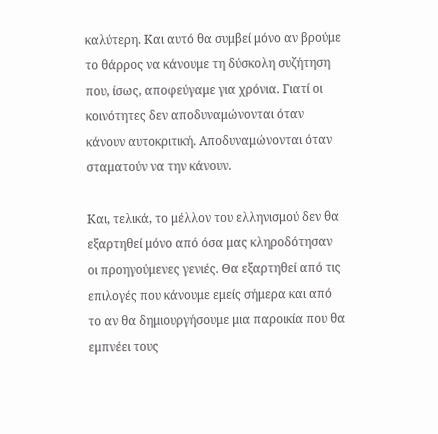καλύτερη. Και αυτό θα συμβεί μόνο αν βρούμε το θάρρος να κάνουμε τη δύσκολη συζήτηση που, ίσως, αποφεύγαμε για χρόνια. Γιατί οι κοινότητες δεν αποδυναμώνονται όταν κάνουν αυτοκριτική. Αποδυναμώνονται όταν σταματούν να την κάνουν.

Και, τελικά, το μέλλον του ελληνισμού δεν θα εξαρτηθεί μόνο από όσα μας κληροδότησαν οι προηγούμενες γενιές. Θα εξαρτηθεί από τις επιλογές που κάνουμε εμείς σήμερα και από το αν θα δημιουργήσουμε μια παροικία που θα εμπνέει τους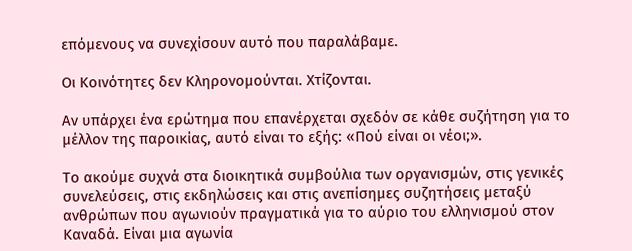επόμενους να συνεχίσουν αυτό που παραλάβαμε.

Οι Κοινότητες δεν Κληρονομούνται. Χτίζονται.

Αν υπάρχει ένα ερώτημα που επανέρχεται σχεδόν σε κάθε συζήτηση για το μέλλον της παροικίας, αυτό είναι το εξής: «Πού είναι οι νέοι;».

Το ακούμε συχνά στα διοικητικά συμβούλια των οργανισμών, στις γενικές συνελεύσεις, στις εκδηλώσεις και στις ανεπίσημες συζητήσεις μεταξύ ανθρώπων που αγωνιούν πραγματικά για το αύριο του ελληνισμού στον Καναδά. Είναι μια αγωνία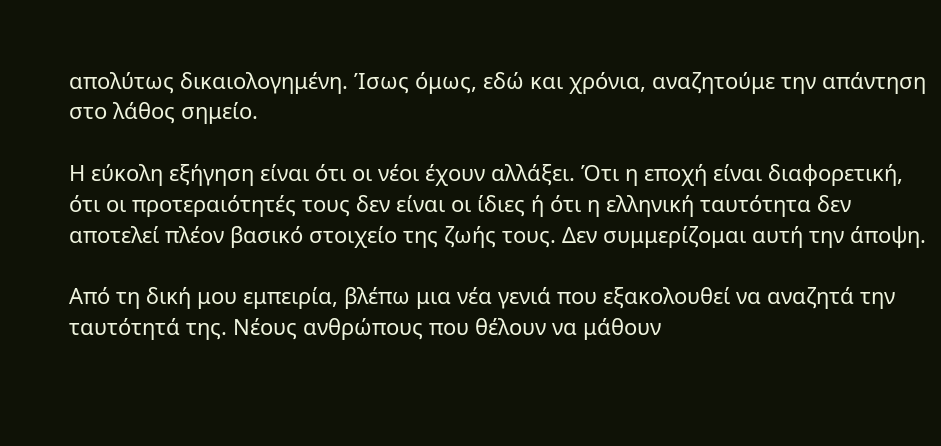απολύτως δικαιολογημένη. Ίσως όμως, εδώ και χρόνια, αναζητούμε την απάντηση στο λάθος σημείο.

Η εύκολη εξήγηση είναι ότι οι νέοι έχουν αλλάξει. Ότι η εποχή είναι διαφορετική, ότι οι προτεραιότητές τους δεν είναι οι ίδιες ή ότι η ελληνική ταυτότητα δεν αποτελεί πλέον βασικό στοιχείο της ζωής τους. Δεν συμμερίζομαι αυτή την άποψη.

Από τη δική μου εμπειρία, βλέπω μια νέα γενιά που εξακολουθεί να αναζητά την ταυτότητά της. Νέους ανθρώπους που θέλουν να μάθουν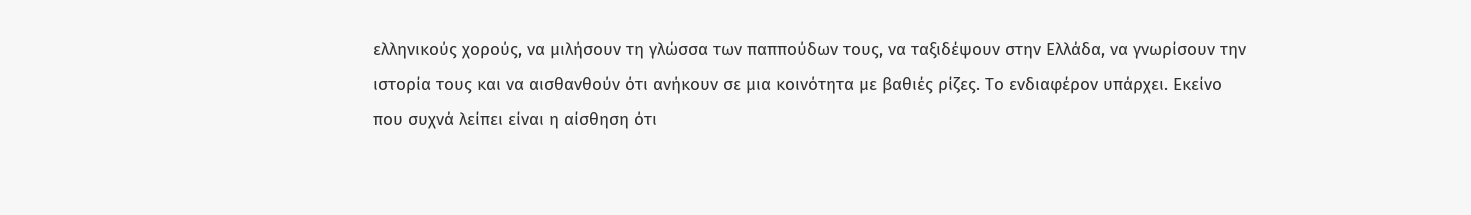ελληνικούς χορούς, να μιλήσουν τη γλώσσα των παππούδων τους, να ταξιδέψουν στην Ελλάδα, να γνωρίσουν την ιστορία τους και να αισθανθούν ότι ανήκουν σε μια κοινότητα με βαθιές ρίζες. Το ενδιαφέρον υπάρχει. Εκείνο που συχνά λείπει είναι η αίσθηση ότι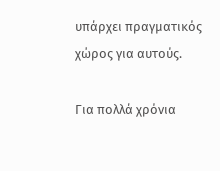υπάρχει πραγματικός χώρος για αυτούς.

Για πολλά χρόνια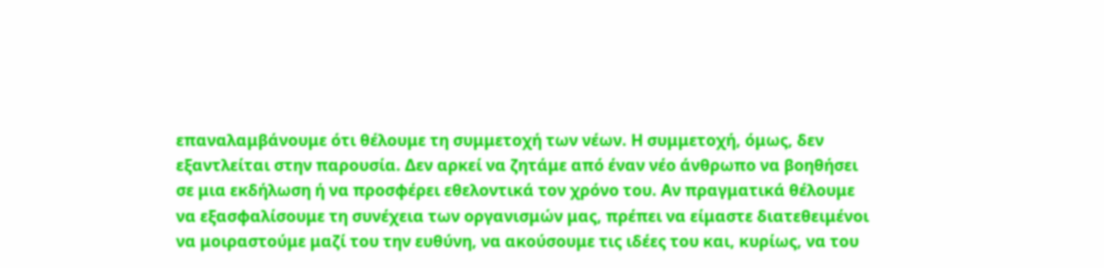επαναλαμβάνουμε ότι θέλουμε τη συμμετοχή των νέων. Η συμμετοχή, όμως, δεν εξαντλείται στην παρουσία. Δεν αρκεί να ζητάμε από έναν νέο άνθρωπο να βοηθήσει σε μια εκδήλωση ή να προσφέρει εθελοντικά τον χρόνο του. Αν πραγματικά θέλουμε να εξασφαλίσουμε τη συνέχεια των οργανισμών μας, πρέπει να είμαστε διατεθειμένοι να μοιραστούμε μαζί του την ευθύνη, να ακούσουμε τις ιδέες του και, κυρίως, να του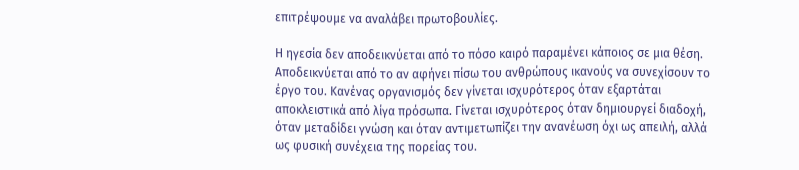επιτρέψουμε να αναλάβει πρωτοβουλίες.

Η ηγεσία δεν αποδεικνύεται από το πόσο καιρό παραμένει κάποιος σε μια θέση. Αποδεικνύεται από το αν αφήνει πίσω του ανθρώπους ικανούς να συνεχίσουν το έργο του. Κανένας οργανισμός δεν γίνεται ισχυρότερος όταν εξαρτάται αποκλειστικά από λίγα πρόσωπα. Γίνεται ισχυρότερος όταν δημιουργεί διαδοχή, όταν μεταδίδει γνώση και όταν αντιμετωπίζει την ανανέωση όχι ως απειλή, αλλά ως φυσική συνέχεια της πορείας του.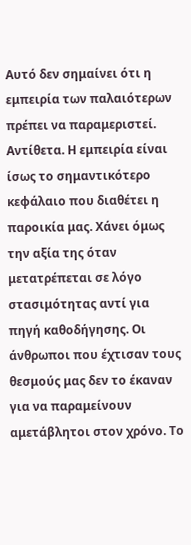Αυτό δεν σημαίνει ότι η εμπειρία των παλαιότερων πρέπει να παραμεριστεί. Αντίθετα. Η εμπειρία είναι ίσως το σημαντικότερο κεφάλαιο που διαθέτει η παροικία μας. Χάνει όμως την αξία της όταν μετατρέπεται σε λόγο στασιμότητας αντί για πηγή καθοδήγησης. Οι άνθρωποι που έχτισαν τους θεσμούς μας δεν το έκαναν για να παραμείνουν αμετάβλητοι στον χρόνο. Το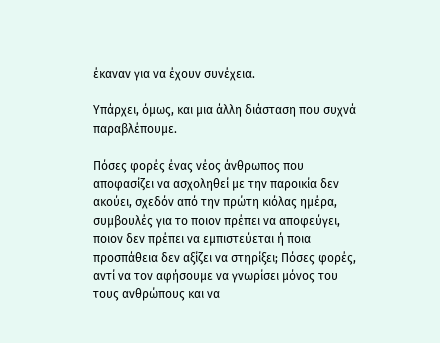έκαναν για να έχουν συνέχεια.

Υπάρχει, όμως, και μια άλλη διάσταση που συχνά παραβλέπουμε.

Πόσες φορές ένας νέος άνθρωπος που αποφασίζει να ασχοληθεί με την παροικία δεν ακούει, σχεδόν από την πρώτη κιόλας ημέρα, συμβουλές για το ποιον πρέπει να αποφεύγει, ποιον δεν πρέπει να εμπιστεύεται ή ποια προσπάθεια δεν αξίζει να στηρίξει; Πόσες φορές, αντί να τον αφήσουμε να γνωρίσει μόνος του τους ανθρώπους και να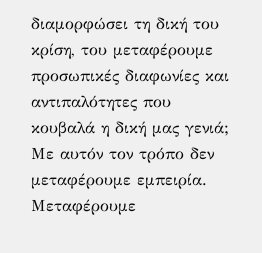διαμορφώσει τη δική του κρίση, του μεταφέρουμε προσωπικές διαφωνίες και αντιπαλότητες που κουβαλά η δική μας γενιά; Με αυτόν τον τρόπο δεν μεταφέρουμε εμπειρία. Μεταφέρουμε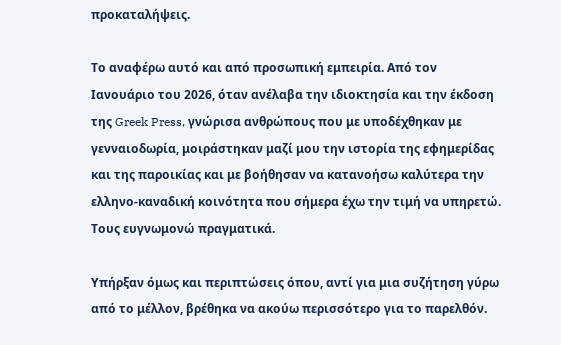προκαταλήψεις.

Το αναφέρω αυτό και από προσωπική εμπειρία. Από τον Ιανουάριο του 2026, όταν ανέλαβα την ιδιοκτησία και την έκδοση της Greek Press, γνώρισα ανθρώπους που με υποδέχθηκαν με γενναιοδωρία, μοιράστηκαν μαζί μου την ιστορία της εφημερίδας και της παροικίας και με βοήθησαν να κατανοήσω καλύτερα την ελληνο-καναδική κοινότητα που σήμερα έχω την τιμή να υπηρετώ. Τους ευγνωμονώ πραγματικά.

Υπήρξαν όμως και περιπτώσεις όπου, αντί για μια συζήτηση γύρω από το μέλλον, βρέθηκα να ακούω περισσότερο για το παρελθόν.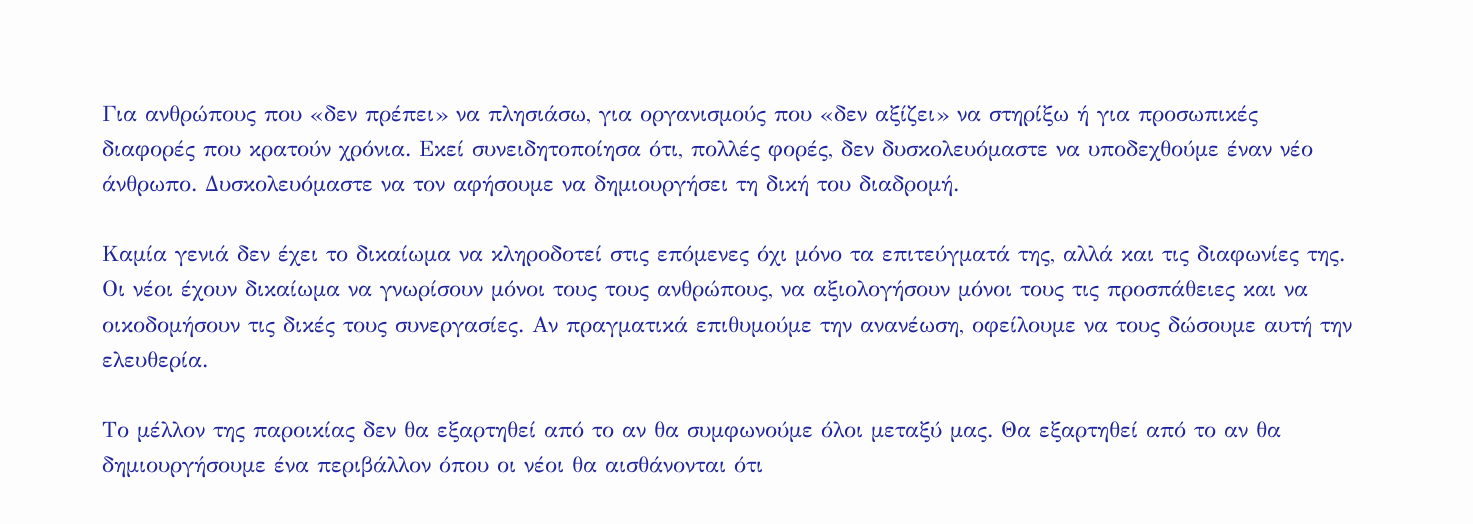Για ανθρώπους που «δεν πρέπει» να πλησιάσω, για οργανισμούς που «δεν αξίζει» να στηρίξω ή για προσωπικές διαφορές που κρατούν χρόνια. Εκεί συνειδητοποίησα ότι, πολλές φορές, δεν δυσκολευόμαστε να υποδεχθούμε έναν νέο άνθρωπο. Δυσκολευόμαστε να τον αφήσουμε να δημιουργήσει τη δική του διαδρομή.

Καμία γενιά δεν έχει το δικαίωμα να κληροδοτεί στις επόμενες όχι μόνο τα επιτεύγματά της, αλλά και τις διαφωνίες της. Οι νέοι έχουν δικαίωμα να γνωρίσουν μόνοι τους τους ανθρώπους, να αξιολογήσουν μόνοι τους τις προσπάθειες και να οικοδομήσουν τις δικές τους συνεργασίες. Αν πραγματικά επιθυμούμε την ανανέωση, οφείλουμε να τους δώσουμε αυτή την ελευθερία.

Το μέλλον της παροικίας δεν θα εξαρτηθεί από το αν θα συμφωνούμε όλοι μεταξύ μας. Θα εξαρτηθεί από το αν θα δημιουργήσουμε ένα περιβάλλον όπου οι νέοι θα αισθάνονται ότι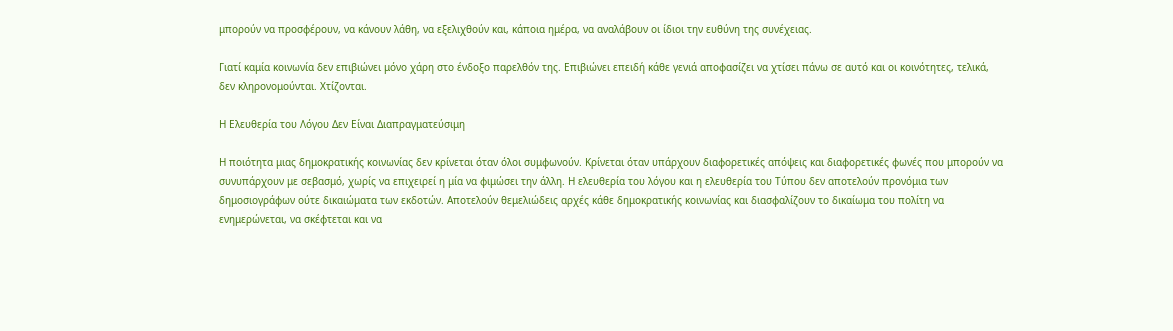μπορούν να προσφέρουν, να κάνουν λάθη, να εξελιχθούν και, κάποια ημέρα, να αναλάβουν οι ίδιοι την ευθύνη της συνέχειας.

Γιατί καμία κοινωνία δεν επιβιώνει μόνο χάρη στο ένδοξο παρελθόν της. Επιβιώνει επειδή κάθε γενιά αποφασίζει να χτίσει πάνω σε αυτό και οι κοινότητες, τελικά, δεν κληρονομούνται. Χτίζονται.

Η Ελευθερία του Λόγου Δεν Είναι Διαπραγματεύσιμη

Η ποιότητα μιας δημοκρατικής κοινωνίας δεν κρίνεται όταν όλοι συμφωνούν. Κρίνεται όταν υπάρχουν διαφορετικές απόψεις και διαφορετικές φωνές που μπορούν να συνυπάρχουν με σεβασμό, χωρίς να επιχειρεί η μία να φιμώσει την άλλη. Η ελευθερία του λόγου και η ελευθερία του Τύπου δεν αποτελούν προνόμια των δημοσιογράφων ούτε δικαιώματα των εκδοτών. Αποτελούν θεμελιώδεις αρχές κάθε δημοκρατικής κοινωνίας και διασφαλίζουν το δικαίωμα του πολίτη να ενημερώνεται, να σκέφτεται και να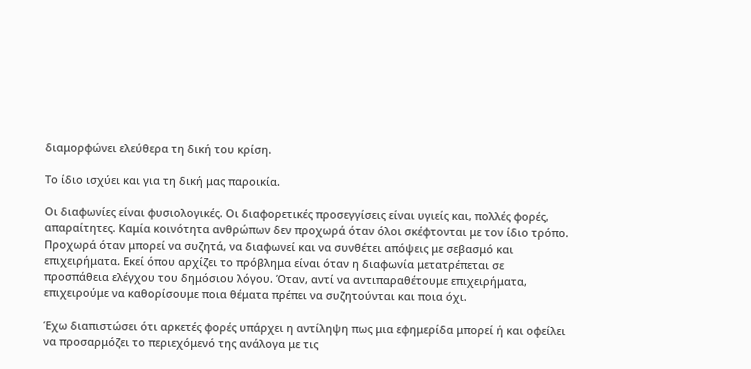διαμορφώνει ελεύθερα τη δική του κρίση.

Το ίδιο ισχύει και για τη δική μας παροικία.

Οι διαφωνίες είναι φυσιολογικές. Οι διαφορετικές προσεγγίσεις είναι υγιείς και, πολλές φορές, απαραίτητες. Καμία κοινότητα ανθρώπων δεν προχωρά όταν όλοι σκέφτονται με τον ίδιο τρόπο. Προχωρά όταν μπορεί να συζητά, να διαφωνεί και να συνθέτει απόψεις με σεβασμό και επιχειρήματα. Εκεί όπου αρχίζει το πρόβλημα είναι όταν η διαφωνία μετατρέπεται σε προσπάθεια ελέγχου του δημόσιου λόγου. Όταν, αντί να αντιπαραθέτουμε επιχειρήματα, επιχειρούμε να καθορίσουμε ποια θέματα πρέπει να συζητούνται και ποια όχι.

Έχω διαπιστώσει ότι αρκετές φορές υπάρχει η αντίληψη πως μια εφημερίδα μπορεί ή και οφείλει να προσαρμόζει το περιεχόμενό της ανάλογα με τις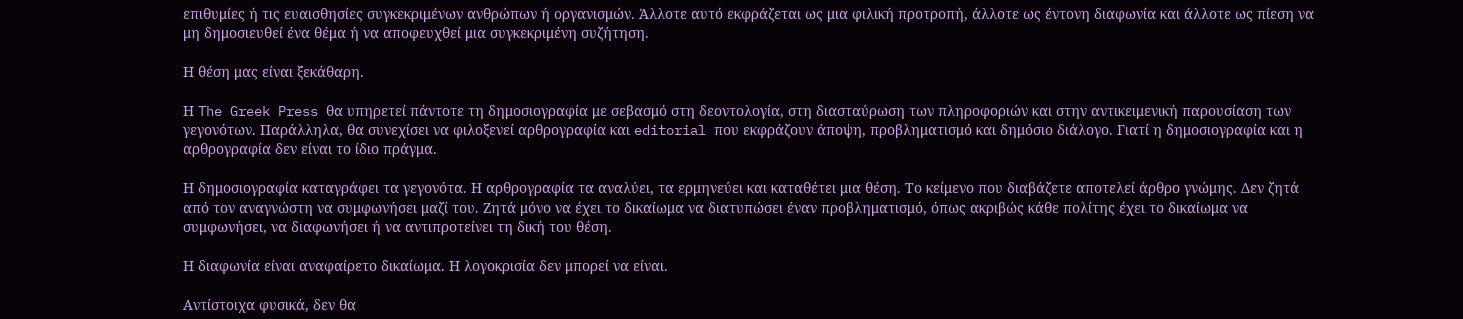επιθυμίες ή τις ευαισθησίες συγκεκριμένων ανθρώπων ή οργανισμών. Άλλοτε αυτό εκφράζεται ως μια φιλική προτροπή, άλλοτε ως έντονη διαφωνία και άλλοτε ως πίεση να μη δημοσιευθεί ένα θέμα ή να αποφευχθεί μια συγκεκριμένη συζήτηση.

Η θέση μας είναι ξεκάθαρη.

Η The Greek Press θα υπηρετεί πάντοτε τη δημοσιογραφία με σεβασμό στη δεοντολογία, στη διασταύρωση των πληροφοριών και στην αντικειμενική παρουσίαση των γεγονότων. Παράλληλα, θα συνεχίσει να φιλοξενεί αρθρογραφία και editorial που εκφράζουν άποψη, προβληματισμό και δημόσιο διάλογο. Γιατί η δημοσιογραφία και η αρθρογραφία δεν είναι το ίδιο πράγμα.

Η δημοσιογραφία καταγράφει τα γεγονότα. Η αρθρογραφία τα αναλύει, τα ερμηνεύει και καταθέτει μια θέση. Το κείμενο που διαβάζετε αποτελεί άρθρο γνώμης. Δεν ζητά από τον αναγνώστη να συμφωνήσει μαζί του. Ζητά μόνο να έχει το δικαίωμα να διατυπώσει έναν προβληματισμό, όπως ακριβώς κάθε πολίτης έχει το δικαίωμα να συμφωνήσει, να διαφωνήσει ή να αντιπροτείνει τη δική του θέση.

Η διαφωνία είναι αναφαίρετο δικαίωμα. Η λογοκρισία δεν μπορεί να είναι.

Αντίστοιχα φυσικά, δεν θα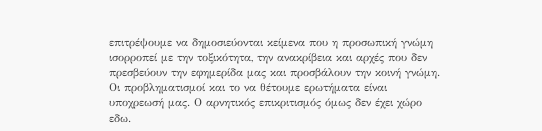επιτρέψουμε να δημοσιεύονται κείμενα που η προσωπική γνώμη ισορροπεί με την τοξικότητα, την ανακρίβεια και αρχές που δεν πρεσβεύουν την εφημερίδα μας και προσβάλουν την κοινή γνώμη. Οι προβληματισμοί και το να θέτουμε ερωτήματα είναι υποχρεωσή μας. Ο αρνητικός επικριτισμός όμως δεν έχει χώρο εδω.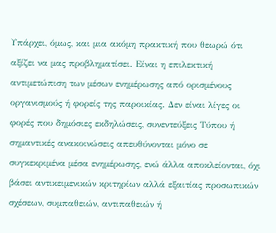Υπάρχει, όμως, και μια ακόμη πρακτική που θεωρώ ότι αξίζει να μας προβληματίσει. Είναι η επιλεκτική αντιμετώπιση των μέσων ενημέρωσης από ορισμένους οργανισμούς ή φορείς της παροικίας. Δεν είναι λίγες οι φορές που δημόσιες εκδηλώσεις, συνεντεύξεις Τύπου ή σημαντικές ανακοινώσεις απευθύνονται μόνο σε συγκεκριμένα μέσα ενημέρωσης, ενώ άλλα αποκλείονται, όχι βάσει αντικειμενικών κριτηρίων αλλά εξαιτίας προσωπικών σχέσεων, συμπαθειών, αντιπαθειών ή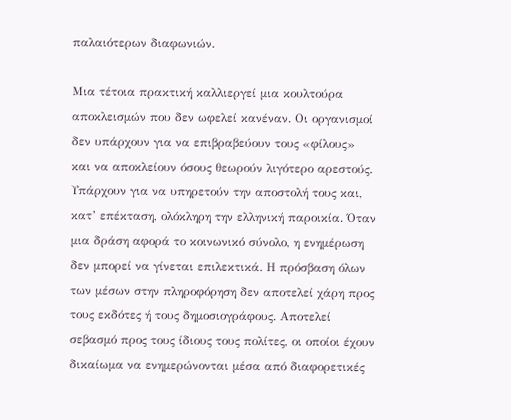παλαιότερων διαφωνιών.

Μια τέτοια πρακτική καλλιεργεί μια κουλτούρα αποκλεισμών που δεν ωφελεί κανέναν. Οι οργανισμοί δεν υπάρχουν για να επιβραβεύουν τους «φίλους» και να αποκλείουν όσους θεωρούν λιγότερο αρεστούς. Υπάρχουν για να υπηρετούν την αποστολή τους και, κατ’ επέκταση, ολόκληρη την ελληνική παροικία. Όταν μια δράση αφορά το κοινωνικό σύνολο, η ενημέρωση δεν μπορεί να γίνεται επιλεκτικά. Η πρόσβαση όλων των μέσων στην πληροφόρηση δεν αποτελεί χάρη προς τους εκδότες ή τους δημοσιογράφους. Αποτελεί σεβασμό προς τους ίδιους τους πολίτες, οι οποίοι έχουν δικαίωμα να ενημερώνονται μέσα από διαφορετικές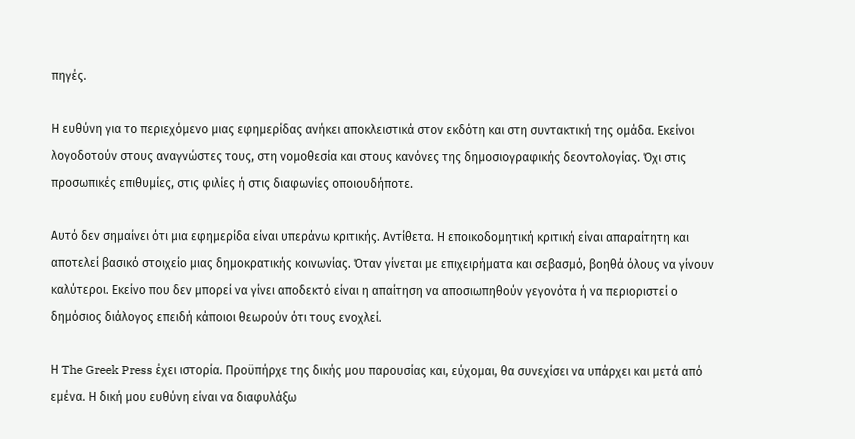πηγές.

Η ευθύνη για το περιεχόμενο μιας εφημερίδας ανήκει αποκλειστικά στον εκδότη και στη συντακτική της ομάδα. Εκείνοι λογοδοτούν στους αναγνώστες τους, στη νομοθεσία και στους κανόνες της δημοσιογραφικής δεοντολογίας. Όχι στις προσωπικές επιθυμίες, στις φιλίες ή στις διαφωνίες οποιουδήποτε.

Αυτό δεν σημαίνει ότι μια εφημερίδα είναι υπεράνω κριτικής. Αντίθετα. Η εποικοδομητική κριτική είναι απαραίτητη και αποτελεί βασικό στοιχείο μιας δημοκρατικής κοινωνίας. Όταν γίνεται με επιχειρήματα και σεβασμό, βοηθά όλους να γίνουν καλύτεροι. Εκείνο που δεν μπορεί να γίνει αποδεκτό είναι η απαίτηση να αποσιωπηθούν γεγονότα ή να περιοριστεί ο δημόσιος διάλογος επειδή κάποιοι θεωρούν ότι τους ενοχλεί.

Η The Greek Press έχει ιστορία. Προϋπήρχε της δικής μου παρουσίας και, εύχομαι, θα συνεχίσει να υπάρχει και μετά από εμένα. Η δική μου ευθύνη είναι να διαφυλάξω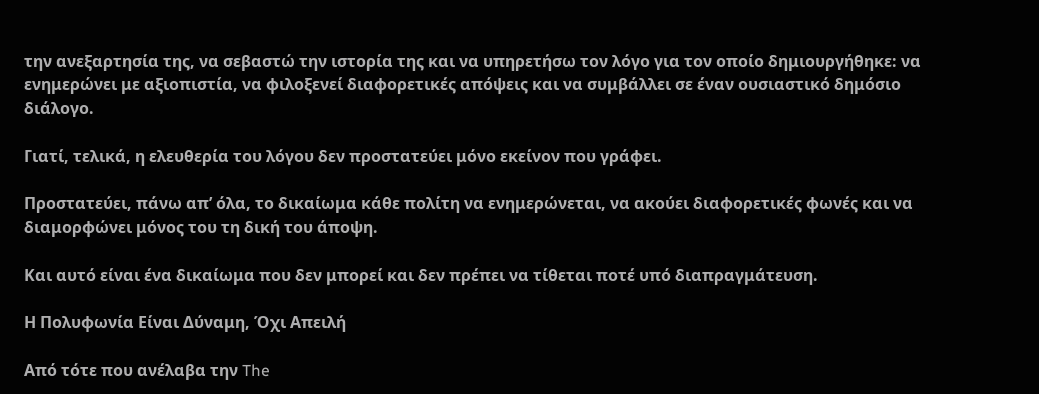την ανεξαρτησία της, να σεβαστώ την ιστορία της και να υπηρετήσω τον λόγο για τον οποίο δημιουργήθηκε: να ενημερώνει με αξιοπιστία, να φιλοξενεί διαφορετικές απόψεις και να συμβάλλει σε έναν ουσιαστικό δημόσιο διάλογο.

Γιατί, τελικά, η ελευθερία του λόγου δεν προστατεύει μόνο εκείνον που γράφει.

Προστατεύει, πάνω απ’ όλα, το δικαίωμα κάθε πολίτη να ενημερώνεται, να ακούει διαφορετικές φωνές και να διαμορφώνει μόνος του τη δική του άποψη.

Και αυτό είναι ένα δικαίωμα που δεν μπορεί και δεν πρέπει να τίθεται ποτέ υπό διαπραγμάτευση.

Η Πολυφωνία Είναι Δύναμη, Όχι Απειλή

Από τότε που ανέλαβα την The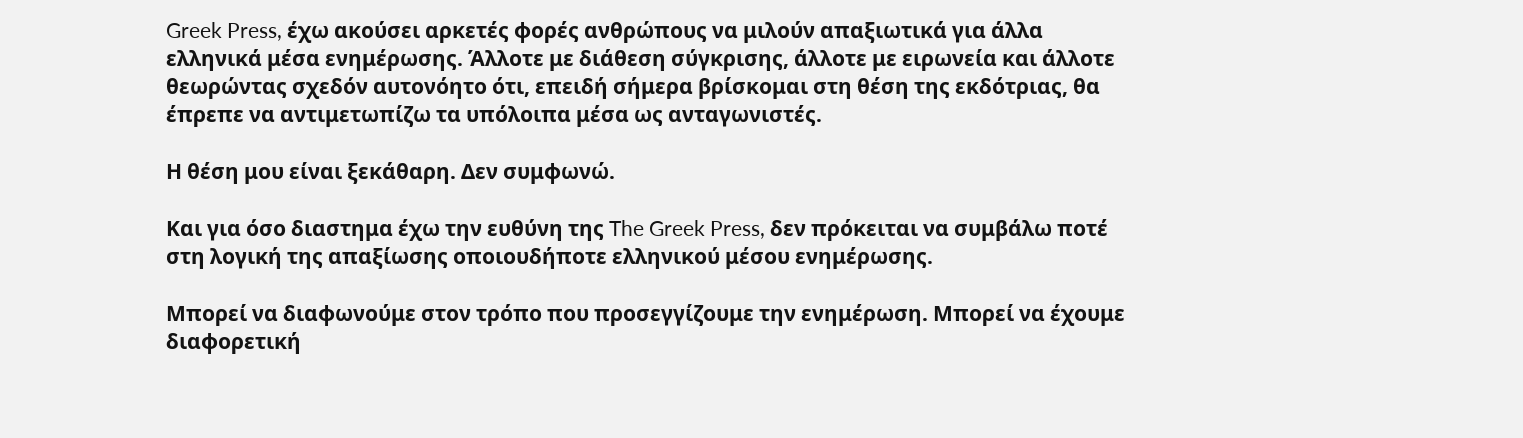Greek Press, έχω ακούσει αρκετές φορές ανθρώπους να μιλούν απαξιωτικά για άλλα ελληνικά μέσα ενημέρωσης. Άλλοτε με διάθεση σύγκρισης, άλλοτε με ειρωνεία και άλλοτε θεωρώντας σχεδόν αυτονόητο ότι, επειδή σήμερα βρίσκομαι στη θέση της εκδότριας, θα έπρεπε να αντιμετωπίζω τα υπόλοιπα μέσα ως ανταγωνιστές.

Η θέση μου είναι ξεκάθαρη. Δεν συμφωνώ.

Και για όσο διαστημα έχω την ευθύνη της The Greek Press, δεν πρόκειται να συμβάλω ποτέ στη λογική της απαξίωσης οποιουδήποτε ελληνικού μέσου ενημέρωσης.

Μπορεί να διαφωνούμε στον τρόπο που προσεγγίζουμε την ενημέρωση. Μπορεί να έχουμε διαφορετική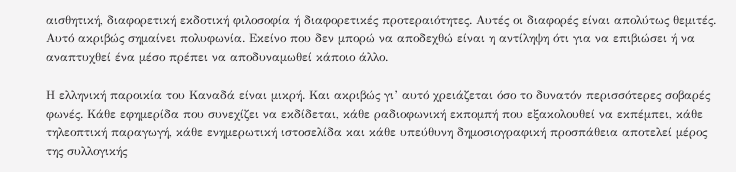αισθητική, διαφορετική εκδοτική φιλοσοφία ή διαφορετικές προτεραιότητες. Αυτές οι διαφορές είναι απολύτως θεμιτές. Αυτό ακριβώς σημαίνει πολυφωνία. Εκείνο που δεν μπορώ να αποδεχθώ είναι η αντίληψη ότι για να επιβιώσει ή να αναπτυχθεί ένα μέσο πρέπει να αποδυναμωθεί κάποιο άλλο.

Η ελληνική παροικία του Καναδά είναι μικρή. Και ακριβώς γι’ αυτό χρειάζεται όσο το δυνατόν περισσότερες σοβαρές φωνές. Κάθε εφημερίδα που συνεχίζει να εκδίδεται, κάθε ραδιοφωνική εκπομπή που εξακολουθεί να εκπέμπει, κάθε τηλεοπτική παραγωγή, κάθε ενημερωτική ιστοσελίδα και κάθε υπεύθυνη δημοσιογραφική προσπάθεια αποτελεί μέρος της συλλογικής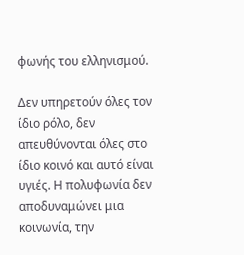φωνής του ελληνισμού.

Δεν υπηρετούν όλες τον ίδιο ρόλο, δεν απευθύνονται όλες στο ίδιο κοινό και αυτό είναι υγιές. Η πολυφωνία δεν αποδυναμώνει μια κοινωνία, την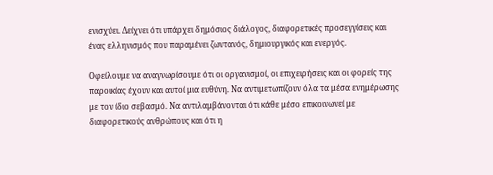ενισχύει. Δείχνει ότι υπάρχει δημόσιος διάλογος, διαφορετικές προσεγγίσεις και ένας ελληνισμός που παραμένει ζωντανός, δημιουργικός και ενεργός.

Οφείλουμε να αναγνωρίσουμε ότι οι οργανισμοί, οι επιχειρήσεις και οι φορείς της παροικίας έχουν και αυτοί μια ευθύνη. Να αντιμετωπίζουν όλα τα μέσα ενημέρωσης με τον ίδιο σεβασμό. Να αντιλαμβάνονται ότι κάθε μέσο επικοινωνεί με διαφορετικούς ανθρώπους και ότι η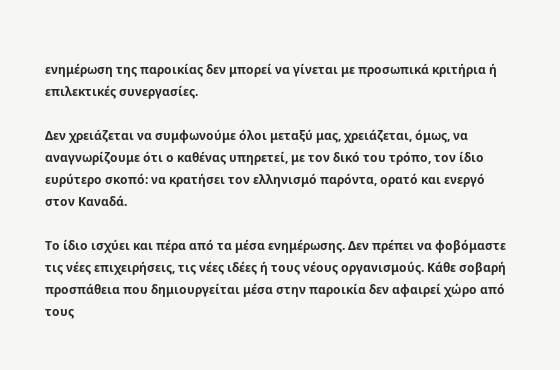ενημέρωση της παροικίας δεν μπορεί να γίνεται με προσωπικά κριτήρια ή επιλεκτικές συνεργασίες.

Δεν χρειάζεται να συμφωνούμε όλοι μεταξύ μας, χρειάζεται, όμως, να αναγνωρίζουμε ότι ο καθένας υπηρετεί, με τον δικό του τρόπο, τον ίδιο ευρύτερο σκοπό: να κρατήσει τον ελληνισμό παρόντα, ορατό και ενεργό στον Καναδά.

Το ίδιο ισχύει και πέρα από τα μέσα ενημέρωσης. Δεν πρέπει να φοβόμαστε τις νέες επιχειρήσεις, τις νέες ιδέες ή τους νέους οργανισμούς. Κάθε σοβαρή προσπάθεια που δημιουργείται μέσα στην παροικία δεν αφαιρεί χώρο από τους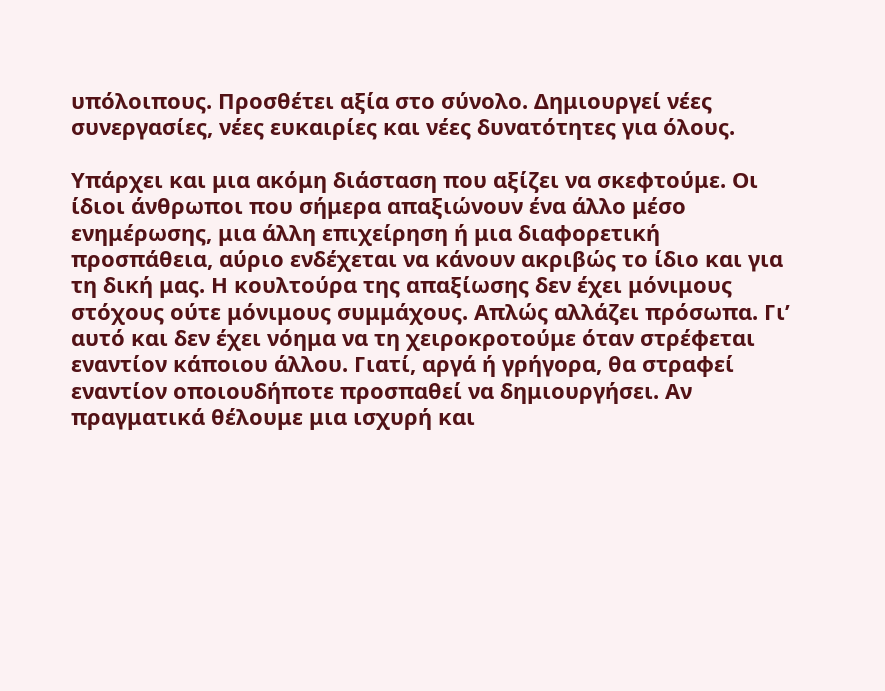υπόλοιπους. Προσθέτει αξία στο σύνολο. Δημιουργεί νέες συνεργασίες, νέες ευκαιρίες και νέες δυνατότητες για όλους.

Υπάρχει και μια ακόμη διάσταση που αξίζει να σκεφτούμε. Οι ίδιοι άνθρωποι που σήμερα απαξιώνουν ένα άλλο μέσο ενημέρωσης, μια άλλη επιχείρηση ή μια διαφορετική προσπάθεια, αύριο ενδέχεται να κάνουν ακριβώς το ίδιο και για τη δική μας. Η κουλτούρα της απαξίωσης δεν έχει μόνιμους στόχους ούτε μόνιμους συμμάχους. Απλώς αλλάζει πρόσωπα. Γι’ αυτό και δεν έχει νόημα να τη χειροκροτούμε όταν στρέφεται εναντίον κάποιου άλλου. Γιατί, αργά ή γρήγορα, θα στραφεί εναντίον οποιουδήποτε προσπαθεί να δημιουργήσει. Αν πραγματικά θέλουμε μια ισχυρή και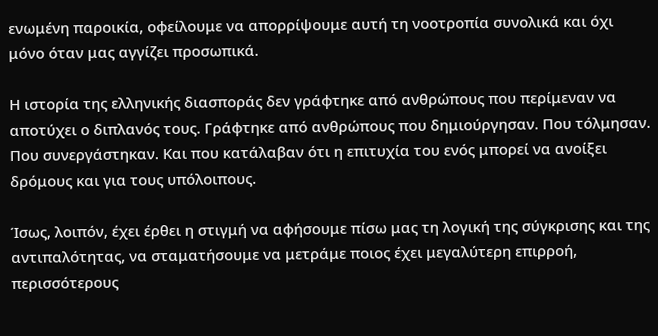ενωμένη παροικία, οφείλουμε να απορρίψουμε αυτή τη νοοτροπία συνολικά και όχι μόνο όταν μας αγγίζει προσωπικά.

Η ιστορία της ελληνικής διασποράς δεν γράφτηκε από ανθρώπους που περίμεναν να αποτύχει ο διπλανός τους. Γράφτηκε από ανθρώπους που δημιούργησαν. Που τόλμησαν. Που συνεργάστηκαν. Και που κατάλαβαν ότι η επιτυχία του ενός μπορεί να ανοίξει δρόμους και για τους υπόλοιπους.

Ίσως, λοιπόν, έχει έρθει η στιγμή να αφήσουμε πίσω μας τη λογική της σύγκρισης και της αντιπαλότητας, να σταματήσουμε να μετράμε ποιος έχει μεγαλύτερη επιρροή, περισσότερους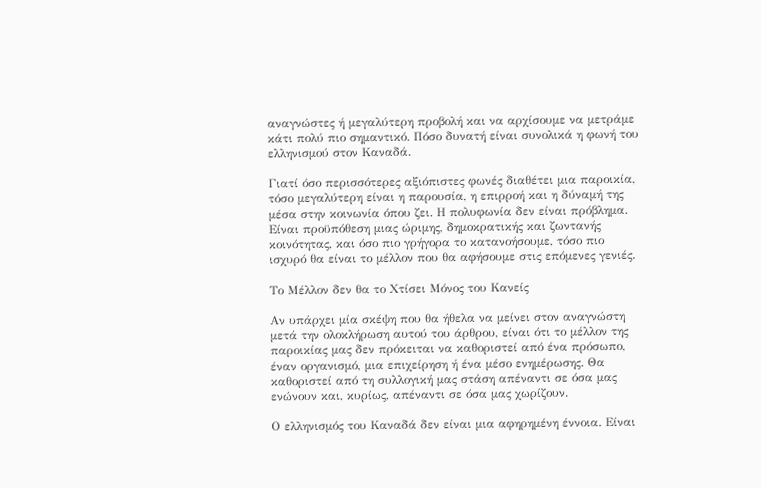αναγνώστες ή μεγαλύτερη προβολή και να αρχίσουμε να μετράμε κάτι πολύ πιο σημαντικό. Πόσο δυνατή είναι συνολικά η φωνή του ελληνισμού στον Καναδά.

Γιατί όσο περισσότερες αξιόπιστες φωνές διαθέτει μια παροικία, τόσο μεγαλύτερη είναι η παρουσία, η επιρροή και η δύναμή της μέσα στην κοινωνία όπου ζει. Η πολυφωνία δεν είναι πρόβλημα. Είναι προϋπόθεση μιας ώριμης, δημοκρατικής και ζωντανής κοινότητας, και όσο πιο γρήγορα το κατανοήσουμε, τόσο πιο ισχυρό θα είναι το μέλλον που θα αφήσουμε στις επόμενες γενιές.

Το Μέλλον δεν θα το Χτίσει Μόνος του Κανείς

Αν υπάρχει μία σκέψη που θα ήθελα να μείνει στον αναγνώστη μετά την ολοκλήρωση αυτού του άρθρου, είναι ότι το μέλλον της παροικίας μας δεν πρόκειται να καθοριστεί από ένα πρόσωπο, έναν οργανισμό, μια επιχείρηση ή ένα μέσο ενημέρωσης. Θα καθοριστεί από τη συλλογική μας στάση απέναντι σε όσα μας ενώνουν και, κυρίως, απέναντι σε όσα μας χωρίζουν.

Ο ελληνισμός του Καναδά δεν είναι μια αφηρημένη έννοια. Είναι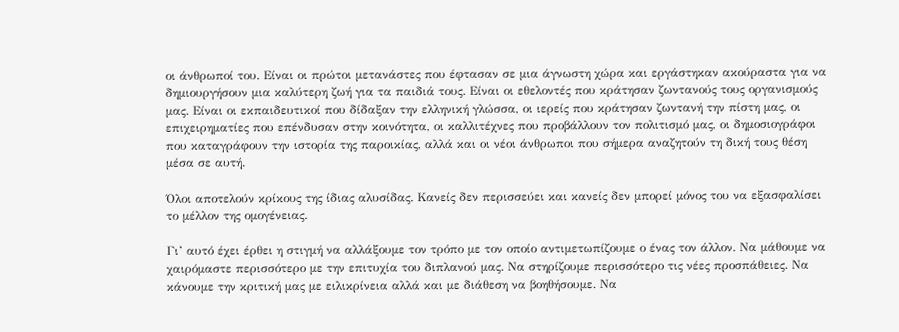οι άνθρωποί του. Είναι οι πρώτοι μετανάστες που έφτασαν σε μια άγνωστη χώρα και εργάστηκαν ακούραστα για να δημιουργήσουν μια καλύτερη ζωή για τα παιδιά τους. Είναι οι εθελοντές που κράτησαν ζωντανούς τους οργανισμούς μας. Είναι οι εκπαιδευτικοί που δίδαξαν την ελληνική γλώσσα, οι ιερείς που κράτησαν ζωντανή την πίστη μας, οι επιχειρηματίες που επένδυσαν στην κοινότητα, οι καλλιτέχνες που προβάλλουν τον πολιτισμό μας, οι δημοσιογράφοι που καταγράφουν την ιστορία της παροικίας, αλλά και οι νέοι άνθρωποι που σήμερα αναζητούν τη δική τους θέση μέσα σε αυτή.

Όλοι αποτελούν κρίκους της ίδιας αλυσίδας. Κανείς δεν περισσεύει και κανείς δεν μπορεί μόνος του να εξασφαλίσει το μέλλον της ομογένειας.

Γι’ αυτό έχει έρθει η στιγμή να αλλάξουμε τον τρόπο με τον οποίο αντιμετωπίζουμε ο ένας τον άλλον. Να μάθουμε να χαιρόμαστε περισσότερο με την επιτυχία του διπλανού μας. Να στηρίζουμε περισσότερο τις νέες προσπάθειες. Να κάνουμε την κριτική μας με ειλικρίνεια αλλά και με διάθεση να βοηθήσουμε. Να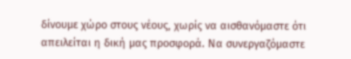δίνουμε χώρο στους νέους, χωρίς να αισθανόμαστε ότι απειλείται η δική μας προσφορά. Να συνεργαζόμαστε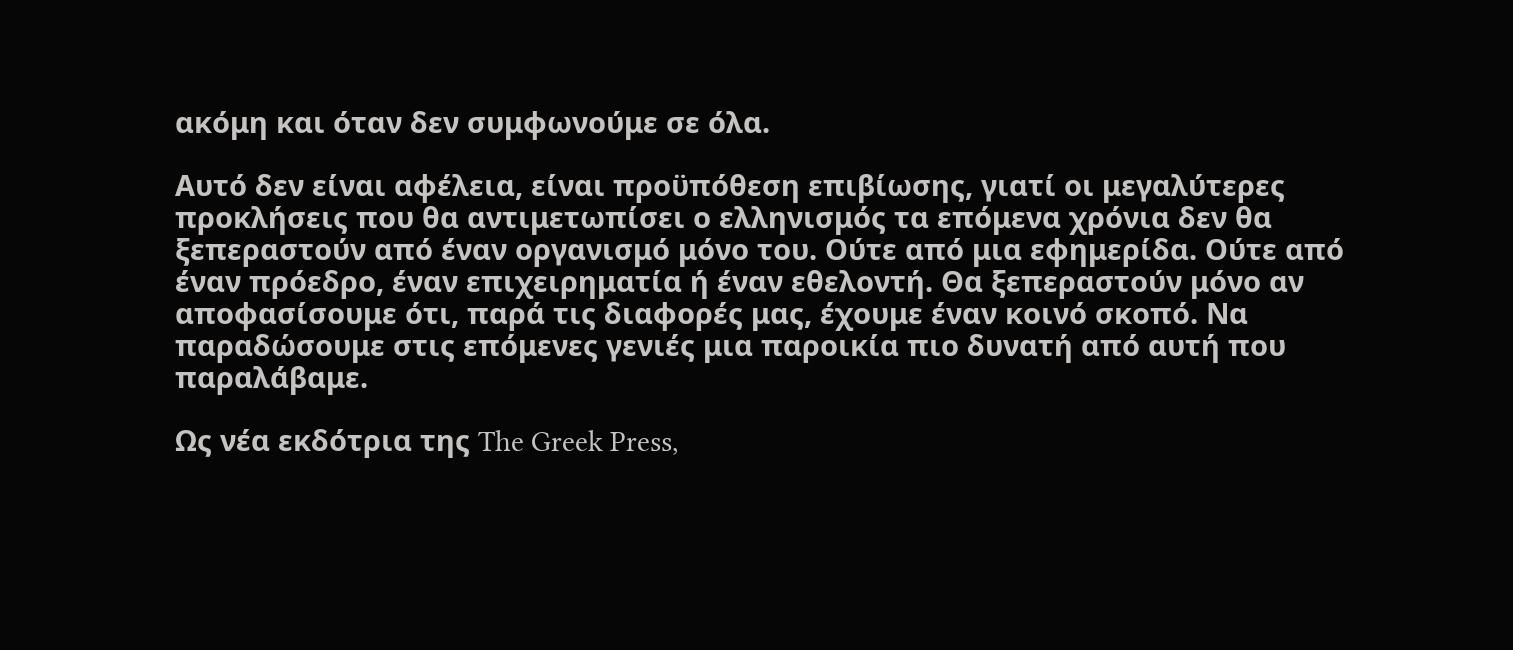ακόμη και όταν δεν συμφωνούμε σε όλα.

Αυτό δεν είναι αφέλεια, είναι προϋπόθεση επιβίωσης, γιατί οι μεγαλύτερες προκλήσεις που θα αντιμετωπίσει ο ελληνισμός τα επόμενα χρόνια δεν θα ξεπεραστούν από έναν οργανισμό μόνο του. Ούτε από μια εφημερίδα. Ούτε από έναν πρόεδρο, έναν επιχειρηματία ή έναν εθελοντή. Θα ξεπεραστούν μόνο αν αποφασίσουμε ότι, παρά τις διαφορές μας, έχουμε έναν κοινό σκοπό. Να παραδώσουμε στις επόμενες γενιές μια παροικία πιο δυνατή από αυτή που παραλάβαμε.

Ως νέα εκδότρια της The Greek Press,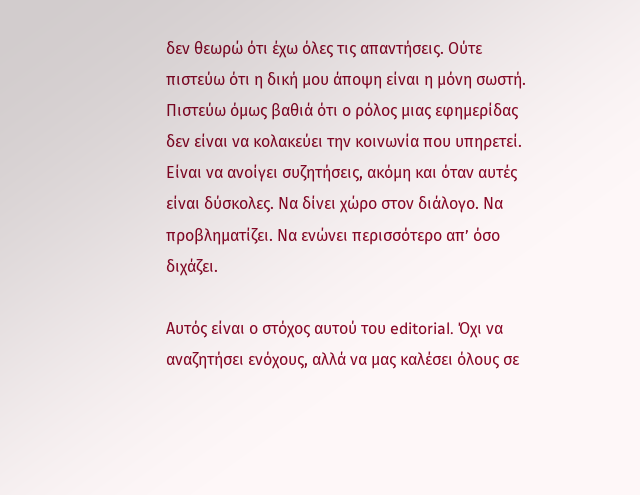δεν θεωρώ ότι έχω όλες τις απαντήσεις. Ούτε πιστεύω ότι η δική μου άποψη είναι η μόνη σωστή. Πιστεύω όμως βαθιά ότι ο ρόλος μιας εφημερίδας δεν είναι να κολακεύει την κοινωνία που υπηρετεί. Είναι να ανοίγει συζητήσεις, ακόμη και όταν αυτές είναι δύσκολες. Να δίνει χώρο στον διάλογο. Να προβληματίζει. Να ενώνει περισσότερο απ’ όσο διχάζει.

Αυτός είναι ο στόχος αυτού του editorial. Όχι να αναζητήσει ενόχους, αλλά να μας καλέσει όλους σε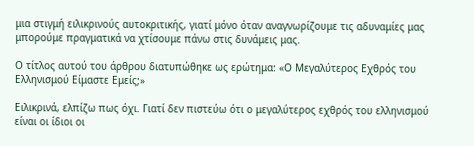μια στιγμή ειλικρινούς αυτοκριτικής, γιατί μόνο όταν αναγνωρίζουμε τις αδυναμίες μας μπορούμε πραγματικά να χτίσουμε πάνω στις δυνάμεις μας.

Ο τίτλος αυτού του άρθρου διατυπώθηκε ως ερώτημα: «Ο Μεγαλύτερος Εχθρός του Ελληνισμού Είμαστε Εμείς;»

Ειλικρινά, ελπίζω πως όχι. Γιατί δεν πιστεύω ότι ο μεγαλύτερος εχθρός του ελληνισμού είναι οι ίδιοι οι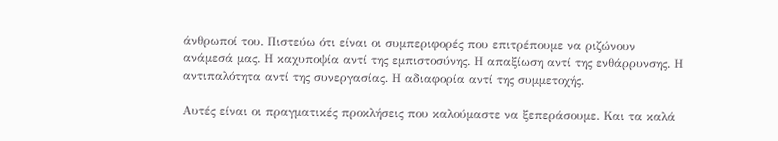άνθρωποί του. Πιστεύω ότι είναι οι συμπεριφορές που επιτρέπουμε να ριζώνουν ανάμεσά μας. Η καχυποψία αντί της εμπιστοσύνης. Η απαξίωση αντί της ενθάρρυνσης. Η αντιπαλότητα αντί της συνεργασίας. Η αδιαφορία αντί της συμμετοχής.

Αυτές είναι οι πραγματικές προκλήσεις που καλούμαστε να ξεπεράσουμε. Και τα καλά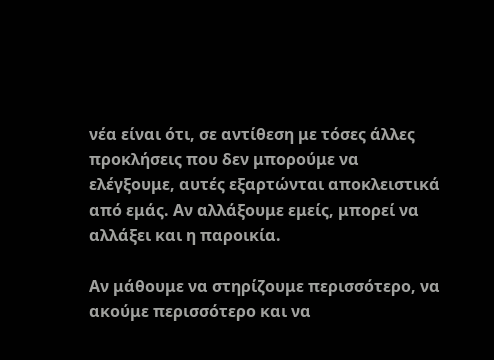νέα είναι ότι, σε αντίθεση με τόσες άλλες προκλήσεις που δεν μπορούμε να ελέγξουμε, αυτές εξαρτώνται αποκλειστικά από εμάς. Αν αλλάξουμε εμείς, μπορεί να αλλάξει και η παροικία.

Αν μάθουμε να στηρίζουμε περισσότερο, να ακούμε περισσότερο και να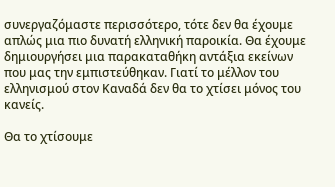συνεργαζόμαστε περισσότερο, τότε δεν θα έχουμε απλώς μια πιο δυνατή ελληνική παροικία. Θα έχουμε δημιουργήσει μια παρακαταθήκη αντάξια εκείνων που μας την εμπιστεύθηκαν. Γιατί το μέλλον του ελληνισμού στον Καναδά δεν θα το χτίσει μόνος του κανείς.

Θα το χτίσουμε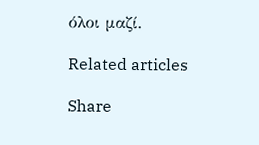όλοι μαζί.

Related articles

Share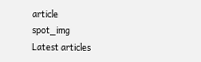article
spot_img
Latest articles